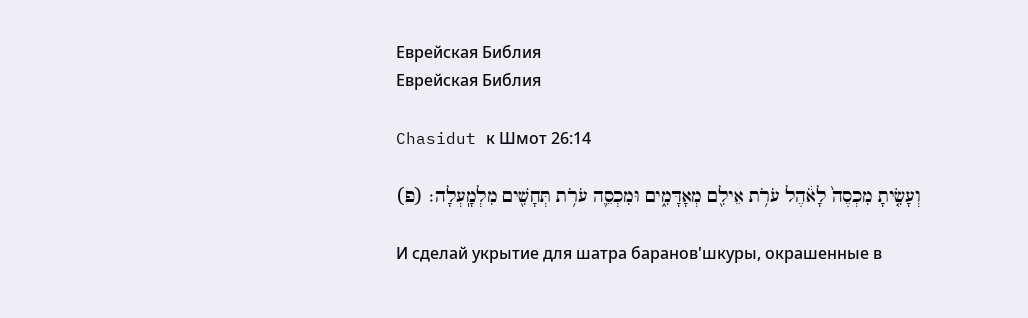Еврейская Библия
Еврейская Библия

Chasidut к Шмот 26:14

וְעָשִׂ֤יתָ מִכְסֶה֙ לָאֹ֔הֶל עֹרֹ֥ת אֵילִ֖ם מְאָדָּמִ֑ים וּמִכְסֵ֛ה עֹרֹ֥ת תְּחָשִׁ֖ים מִלְמָֽעְלָה׃ (פ)

И сделай укрытие для шатра баранов'шкуры, окрашенные в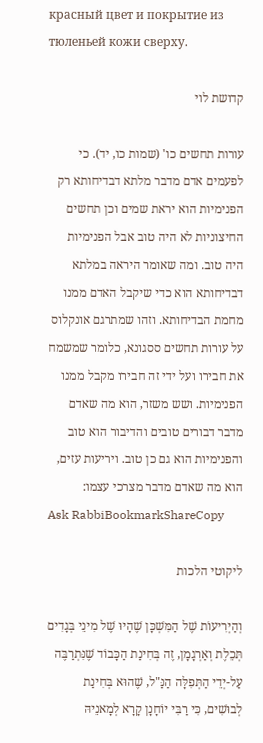красный цвет и покрытие из тюленьей кожи сверху.

קדושת לוי

עורות תחשים כו' (שמות כו, יד). כי לפעמים אדם מדבר מלתא דבדיחותא רק הפנימיות הוא יראת שמים וכן תחשים החיצוניות לא היה טוב אבל הפנימיות היה טוב. ומה שאומר היראה במלתא דבדיחותא הוא כדי שיקבל האדם ממנו מחמת הבדיחותא. וזהו שמתרגם אונקלוס על עורות תחשים ססגונא, כלומר שמשמח את חבירו ועל ידי זה חבירו מקבל ממנו הפנימיות. ושש משזר, הוא מה שאדם מדבר דבורים טובים והדיבור הוא טוב והפנימיות הוא גם כן טוב. ויריעות עזים, הוא מה שאדם מדבר מצרכי עצמו:
Ask RabbiBookmarkShareCopy

ליקוטי הלכות

וְהַיְרִיעוֹת שֶׁל הַמִּשְׁכָּן שֶׁהָיוּ שֶׁל מִינֵי בְּגָדִים תְּכֵלֶת וְאַרְגָמָן, זֶה בְּחִינַת הַכָּבוֹד שֶׁנִּתְרַבֶּה עַל-יְדֵי הַתְּפִלָּה הַנַּ"ל, שֶׁהוּא בְּחִינַת לְבוּשִׁים, כִּי רַבִּי יוֹחָנָן קָרָא לְמָאנֵיהּ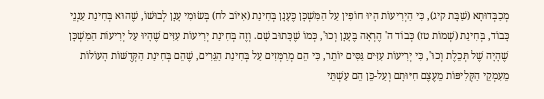מְכַבְּדוּתָא (שַׁבָּת קיג), כִּי הַיְרִיעוֹת הָיוּ חוֹפִין עַל הַמִּשְׁכָּן כֶּעָנָן בְּחִינַת (אִיּוֹב לח) בְּשׂוּמִי עָנָן לְבוּשׁוֹ, שֶׁהוּא בְּחִינַת עַנְנֵי כָּבוֹד, בְּחִינַת (שְׁמוֹת טז) כְּבוֹד ה' הֶרְאָה בֶּעָנָן וְכוּ', כְּמוֹ שֶׁכָּתוּב שָׁם. וְזֶה בְּחִינַת יְרִיעוֹת עִזִּים שֶׁהָיוּ עַל יְרִיעוֹת הַמִּשְׁכָּן שֶׁהָיָה שֶׁל תְּכֵלֶת וְכוּ', כִּי יְרִיעוֹת עִזִּים גַּסִּים יוֹתֵר, כִּי הֵם מְרַמְּזִים עַל בְּחִינַת הַגֵּרִים, שֶׁהֵם בְּחִינַת הַקְּדֻשּׁוֹת הָעוֹלוֹת מֵעִמְקֵי הַקְּלִיפּוֹת מֵעֶצֶם חִיּוּתָם וְעַל-כֵּן הֵם עַשְׁתֵּי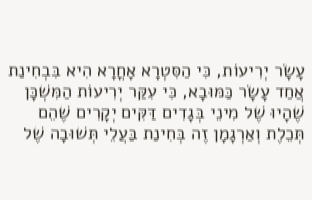עָשָׂר יְרִיעוֹת, כִּי הַסִּטְרָא אָחֳרָא הִיא בִּבְחִינַת אֲחַד עָשָׂר כַּמּוּבָא, כִּי עִקַּר יְרִיעוֹת הַמִּשְׁכָּן שֶׁהָיוּ שֶׁל מִינֵי בְּגָדִים דַּקִּים יְקָרִים שֶׁהֵם תְּכֵלֶת וְאַרְגָמָן זֶה בְּחִינַת בַּעֲלֵי תְּשׁוּבָה שֶׁל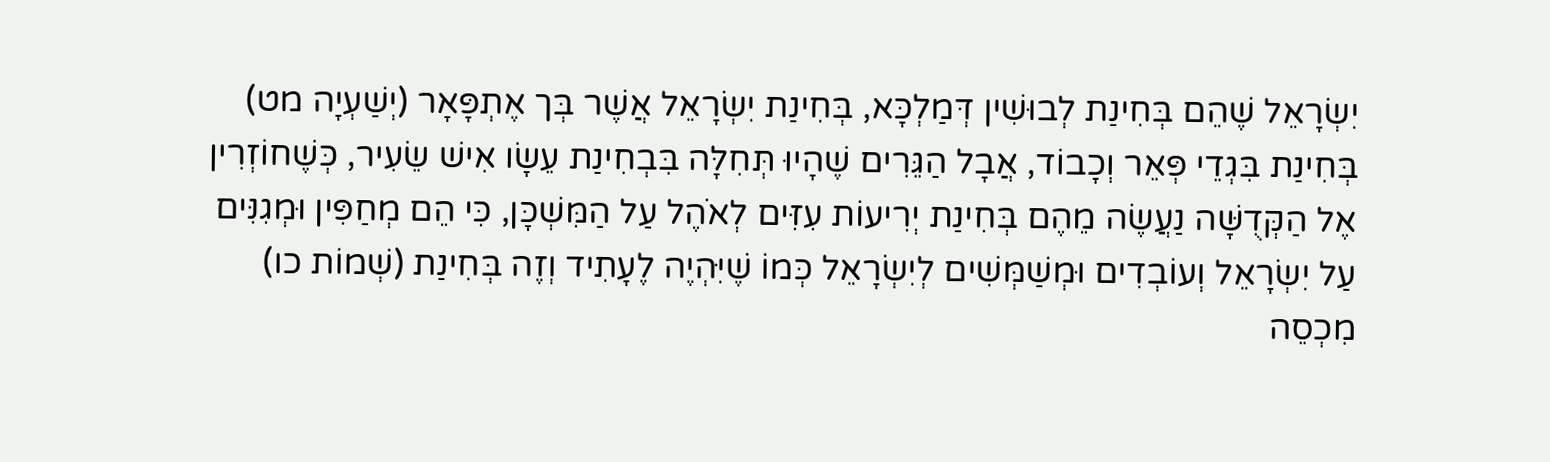יִשְׂרָאֵל שֶׁהֵם בְּחִינַת לְבוּשִׁין דְּמַלְכָּא, בְּחִינַת יִשְׂרָאֵל אֲשֶׁר בְּך אֶתְפָּאָר (יְשַׁעְיָה מט) בְּחִינַת בִּגְדֵי פְּאֵר וְכָבוֹד, אֲבָל הַגֵּרִים שֶׁהָיוּ תְּחִלָּה בִּבְחִינַת עֵשָׂו אִישׁ שֵׂעִיר, כְּשֶׁחוֹזְרִין אֶל הַקְּדֻשָּׁה נַעֲשֶׂה מֵהֶם בְּחִינַת יְרִיעוֹת עִזִּים לְאֹהֶל עַל הַמִּשְׁכָּן, כִּי הֵם מְחַפִּין וּמְגִנִּים עַל יִשְׂרָאֵל וְעוֹבְדִים וּמְשַׁמְּשִׁים לְיִשְׂרָאֵל כְּמוֹ שֶׁיִּהְיֶה לֶעָתִיד וְזֶה בְּחִינַת (שְׁמוֹת כו) מִכְסֵה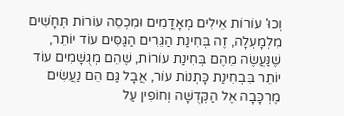וְכוּ' עוֹרוֹת אֵילִים מְאָדֳמִים וּמִכְסֵה עוֹרוֹת תְּחָשִׁים מִלְמָעְלָה, זֶה בְּחִינַת הַגֵּרִים הַגַּסִּים עוֹד יוֹתֵר, שֶׁנַּעֲשֶׂה מֵהֶם בְּחִינַת עוֹרוֹת, שֶׁהֵם מְגֻשָּׁמִים עוֹד יוֹתֵר בִּבְחִינַת כָּתְנוֹת עוֹר, אֲבָל גַּם הֵם נַעֲשִׂים מֶרְכָּבָה אֶל הַקְּדֻשָּׁה וְחוֹפִין עַל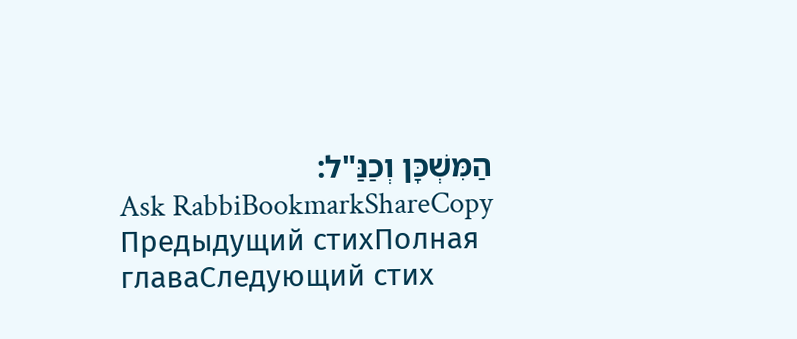הַמִּשְׁכָּן וְכַנַּ"ל:
Ask RabbiBookmarkShareCopy
Предыдущий стихПолная главаСледующий стих